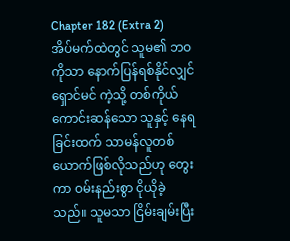Chapter 182 (Extra 2)
အိပ်မက်ထဲတွင် သူမ၏ ဘဝကိုသာ နောက်ပြန်ရစ်နိုင်လျှင် ရှောင်မင် ကဲ့သို့ တစ်ကိုယ်ကောင်းဆန်သော သူနှင့် နေရခြင်းထက် သာမန်လူတစ်ယောက်ဖြစ်လိုသည်ဟု တွေးကာ ဝမ်းနည်းစွာ ငိုယိုခဲ့သည်။ သူမသာ ငြိမ်းချမ်းပြီး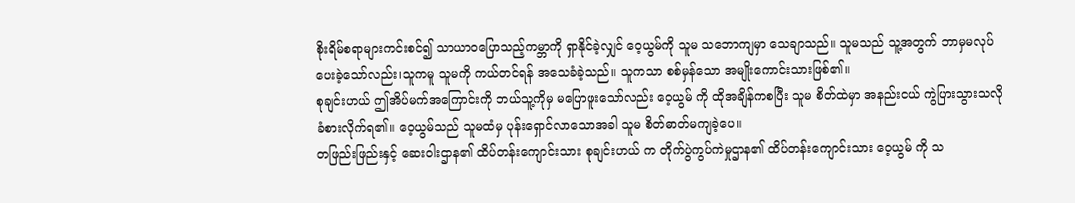စိုးရိမ်စရာများကင်းစင်၍ သာယာဝပြောသည့်ကမ္ဘာကို ရှာနိုင်ခဲ့လျှင် ဝေ့ယွမ်ကို သူမ သဘောကျမှာ သေချာသည်။ သူမသည် သူ့အတွက် ဘာမှမလုပ်ပေးခဲ့သော်လည်း၊သူကမူ သူမကို ကယ်တင်ရန် အသေခံခဲ့သည်။ သူကသာ စစ်မှန်သော အမျိုးကောင်းသားဖြစ်၏။
စုချင်းဟယ် ဤအိပ်မက်အကြောင်းကို ဘယ်သူ့ကိုမှ မပြောဖူးသော်လည်း ဝေ့ယွမ် ကို ထိုအချိန်ကစပြီး သူမ စိတ်ထဲမှာ အနည်းငယ် ကွဲပြားသွားသလို ခံစားလိုက်ရ၏။ ဝေ့ယွမ်သည် သူမထံမှ ပုန်းရှောင်လာသောအခါ သူမ စိတ်ဓာတ်မကျခဲ့ပေ။
တဖြည်းဖြည်းနှင့် ဆေးဝါးဌာန၏ ထိပ်တန်းကျောင်းသား စုချင်းဟယ် က တိုက်ပွဲကွပ်ကဲမှုဌာန၏ ထိပ်တန်းကျောင်းသား ဝေ့ယွမ် ကို သ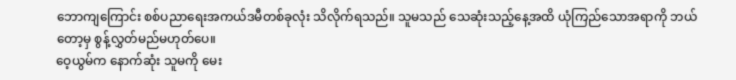ဘောကျကြောင်း စစ်ပညာရေးအကယ်ဒမီတစ်ခုလုံး သိလိုက်ရသည်။ သူမသည် သေဆုံးသည့်နေ့အထိ ယုံကြည်သောအရာကို ဘယ်တော့မှ စွန့်လွှတ်မည်မဟုတ်ပေ။
ဝေ့ယွမ်က နောက်ဆုံး သူမကို မေး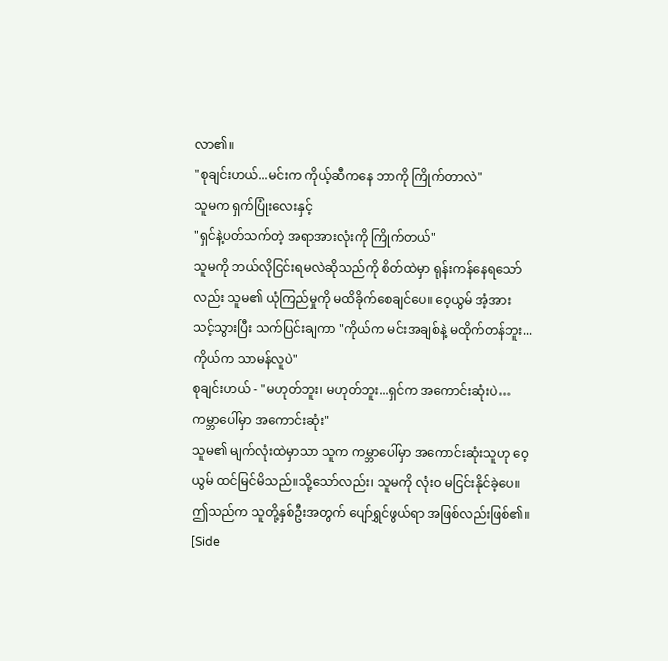လာ၏။
"စုချင်းဟယ်...မင်းက ကိုယ့်ဆီကနေ ဘာကို ကြိုက်တာလဲ"
သူမက ရှက်ပြုံးလေးနှင့်
"ရှင်နဲ့ပတ်သက်တဲ့ အရာအားလုံးကို ကြိုက်တယ်"
သူမကို ဘယ်လိုငြင်းရမလဲဆိုသည်ကို စိတ်ထဲမှာ ရုန်းကန်နေရသော်လည်း သူမ၏ ယုံကြည်မှုကို မထိခိုက်စေချင်ပေ။ ဝေ့ယွမ် အံ့အားသင့်သွားပြီး သက်ပြင်းချကာ "ကိုယ်က မင်းအချစ်နဲ့ မထိုက်တန်ဘူး...ကိုယ်က သာမန်လူပဲ"
စုချင်းဟယ် - "မဟုတ်ဘူး၊ မဟုတ်ဘူး...ရှင်က အကောင်းဆုံးပဲ…ကမ္ဘာပေါ်မှာ အကောင်းဆုံး"
သူမ၏ မျက်လုံးထဲမှာသာ သူက ကမ္ဘာပေါ်မှာ အကောင်းဆုံးသူဟု ဝေ့ယွမ် ထင်မြင်မိသည်။သို့သော်လည်း၊ သူမကို လုံးဝ မငြင်းနိုင်ခဲ့ပေ။ဤသည်က သူတို့နှစ်ဦးအတွက် ပျော်ရွှင်ဖွယ်ရာ အဖြစ်လည်းဖြစ်၏။
[Side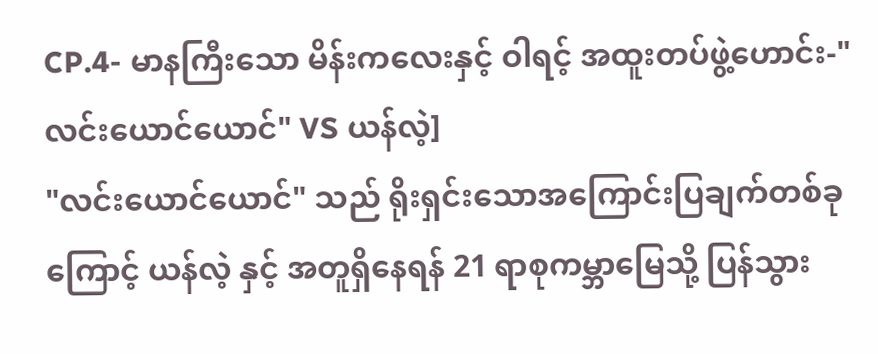CP.4- မာနကြီးသော မိန်းကလေးနှင့် ဝါရင့် အထူးတပ်ဖွဲ့ဟောင်း-"လင်းယောင်ယောင်" VS ယန်လဲ့]
"လင်းယောင်ယောင်" သည် ရိုးရှင်းသောအကြောင်းပြချက်တစ်ခုကြောင့် ယန်လဲ့ နှင့် အတူရှိနေရန် 21 ရာစုကမ္ဘာမြေသို့ ပြန်သွား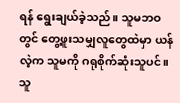ရန် ရွေးချယ်ခဲ့သည်။ သူမဘဝတွင် တွေ့ဖူးသမျှလူတွေထဲမှာ ယန်လဲ့က သူမကို ဂရုစိုက်ဆုံးသူပင်။ သူ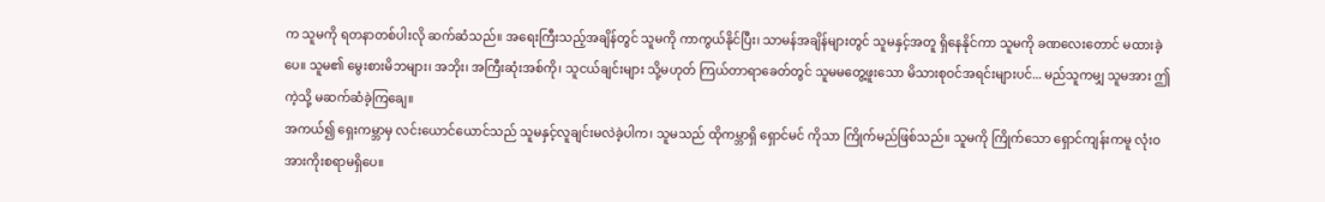က သူမကို ရတနာတစ်ပါးလို ဆက်ဆံသည်။ အရေးကြီးသည့်အချိန်တွင် သူမကို ကာကွယ်နိုင်ပြီး၊ သာမန်အချိန်များတွင် သူမနှင့်အတူ ရှိနေနိုင်ကာ သူမကို ခဏလေးတောင် မထားခဲ့ပေ။ သူမ၏ မွေးစားမိဘများ၊ အဘိုး၊ အကြီးဆုံးအစ်ကို၊ သူငယ်ချင်းများ သို့မဟုတ် ကြယ်တာရာခေတ်တွင် သူမမတွေ့ဖူးသော မိသားစုဝင်အရင်းများပင်... မည်သူကမျှ သူမအား ဤကဲ့သို့ မဆက်ဆံခဲ့ကြချေ။
အကယ်၍ ရှေးကမ္ဘာမှ လင်းယောင်ယောင်သည် သူမနှင့်လူချင်းမလဲခဲ့ပါက၊ သူမသည် ထိုကမ္ဘာရှိ ရှောင်မင် ကိုသာ ကြိုက်မည်ဖြစ်သည်။ သူမကို ကြိုက်သော ရှောင်ကျန်းကမူ လုံးဝ အားကိုးစရာမရှိပေ။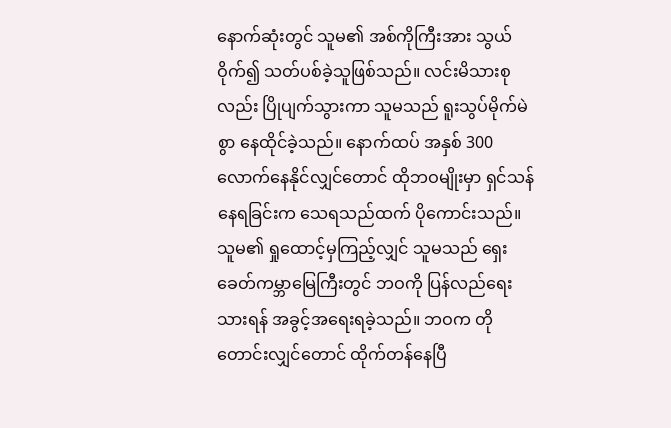နောက်ဆုံးတွင် သူမ၏ အစ်ကိုကြီးအား သွယ်ဝိုက်၍ သတ်ပစ်ခဲ့သူဖြစ်သည်။ လင်းမိသားစုလည်း ပြိုပျက်သွားကာ သူမသည် ရူးသွပ်မိုက်မဲစွာ နေထိုင်ခဲ့သည်။ နောက်ထပ် အနှစ် 300 လောက်နေနိုင်လျှင်တောင် ထိုဘဝမျိုးမှာ ရှင်သန်နေရခြင်းက သေရသည်ထက် ပိုကောင်းသည်။ သူမ၏ ရှုထောင့်မှကြည့်လျှင် သူမသည် ရှေးခေတ်ကမ္ဘာမြေကြီးတွင် ဘဝကို ပြန်လည်ရေးသားရန် အခွင့်အရေးရခဲ့သည်။ ဘဝက တိုတောင်းလျှင်တောင် ထိုက်တန်နေပြီ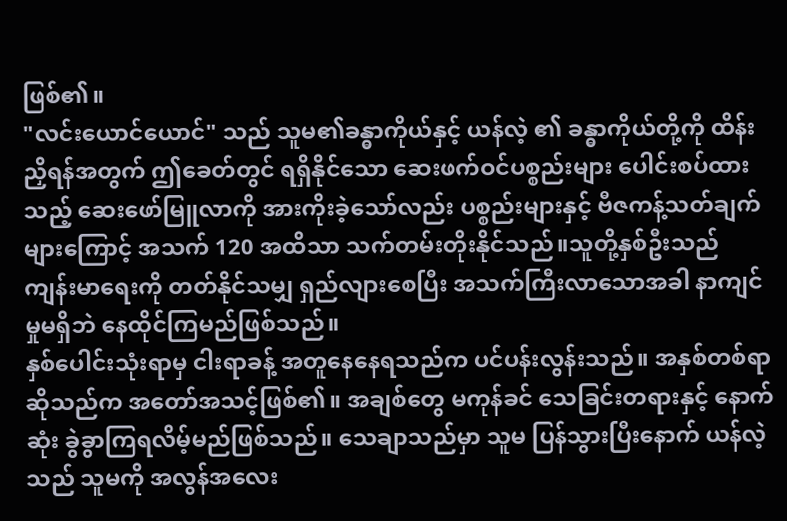ဖြစ်၏။
"လင်းယောင်ယောင်" သည် သူမ၏ခန္ဓာကိုယ်နှင့် ယန်လဲ့ ၏ ခန္ဓာကိုယ်တို့ကို ထိန်းညှိရန်အတွက် ဤခေတ်တွင် ရရှိနိုင်သော ဆေးဖက်ဝင်ပစ္စည်းများ ပေါင်းစပ်ထားသည့် ဆေးဖော်မြူလာကို အားကိုးခဲ့သော်လည်း ပစ္စည်းများနှင့် ဗီဇကန့်သတ်ချက်များကြောင့် အသက် 120 အထိသာ သက်တမ်းတိုးနိုင်သည်။သူတို့နှစ်ဦးသည် ကျန်းမာရေးကို တတ်နိုင်သမျှ ရှည်လျားစေပြီး အသက်ကြီးလာသောအခါ နာကျင်မှုမရှိဘဲ နေထိုင်ကြမည်ဖြစ်သည်။
နှစ်ပေါင်းသုံးရာမှ ငါးရာခန့် အတူနေနေရသည်က ပင်ပန်းလွန်းသည်။ အနှစ်တစ်ရာဆိုသည်က အတော်အသင့်ဖြစ်၏။ အချစ်တွေ မကုန်ခင် သေခြင်းတရားနှင့် နောက်ဆုံး ခွဲခွာကြရလိမ့်မည်ဖြစ်သည်။ သေချာသည်မှာ သူမ ပြန်သွားပြီးနောက် ယန်လဲ့သည် သူမကို အလွန်အလေး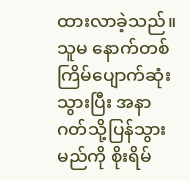ထားလာခဲ့သည်။ သူမ နောက်တစ်ကြိမ်ပျောက်ဆုံးသွားပြီး အနာဂတ်သို့ပြန်သွားမည်ကို စိုးရိမ်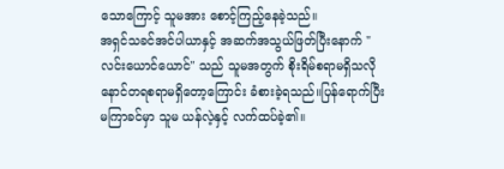သောကြောင့် သူမအား စောင့်ကြည့်နေခဲ့သည်။
အရှင်သခင်အင်ပါယာနှင့် အဆက်အသွယ်ဖြတ်ပြီးနောက် "လင်းယောင်ယောင်" သည် သူမအတွက် စိုးရိမ်စရာမရှိသလို နောင်တရစရာမရှိတော့ကြောင်း ခံစားခဲ့ရသည်။ပြန်ရောက်ပြီး မကြာခင်မှာ သူမ ယန်လဲ့နှင့် လက်ထပ်ခဲ့၏။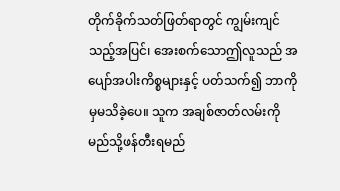တိုက်ခိုက်သတ်ဖြတ်ရာတွင် ကျွမ်းကျင်သည့်အပြင်၊ အေးစက်သောဤလူသည် အပျော်အပါးကိစ္စများနှင့် ပတ်သက်၍ ဘာကိုမှမသိခဲ့ပေ။ သူက အချစ်ဇာတ်လမ်းကို မည်သို့ဖန်တီးရမည်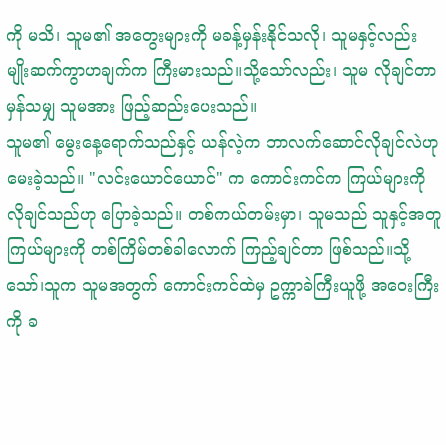ကို မသိ၊ သူမ၏ အတွေးများကို မခန့်မှန်းနိုင်သလို၊ သူမနှင့်လည်း မျိုးဆက်ကွာဟချက်က ကြီးမားသည်။သို့သော်လည်း၊ သူမ လိုချင်တာမှန်သမျှ သူမအား ဖြည့်ဆည်းပေးသည်။
သူမ၏ မွေးနေ့ရောက်သည်နှင့် ယန်လဲ့က ဘာလက်ဆောင်လိုချင်လဲဟု မေးခဲ့သည်။ "လင်းယောင်ယောင်" က ကောင်းကင်က ကြယ်များကို လိုချင်သည်ဟု ပြောခဲ့သည်။ တစ်ကယ်တမ်းမှာ၊ သူမသည် သူနှင့်အတူ ကြယ်များကို တစ်ကြိမ်တစ်ခါလောက် ကြည့်ချင်တာ ဖြစ်သည်။သို့သော်၊သူက သူမအတွက် ကောင်းကင်ထဲမှ ဥက္ကာခဲကြီးယူဖို့ အဝေးကြီးကို ခ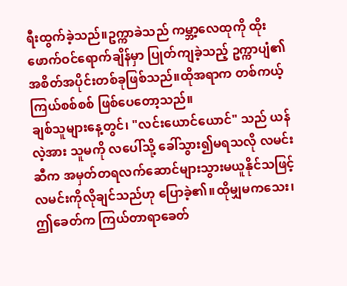ရီးထွက်ခဲ့သည်။ဥက္ကာခဲသည် ကမ္ဘာ့လေထုကို ထိုးဖောက်ဝင်ရောက်ချိန်မှာ ပြုတ်ကျခဲ့သည့် ဥက္ကာပျံ၏ အစိတ်အပိုင်းတစ်ခုဖြစ်သည်။ထိုအရာက တစ်ကယ့်ကြယ်စစ်စစ် ဖြစ်ပေတော့သည်။
ချစ်သူများနေ့တွင်၊ "လင်းယောင်ယောင်" သည် ယန်လဲ့အား သူမကို လပေါ်သို့ ခေါ်သွား၍မရသလို လမင်းဆီက အမှတ်တရလက်ဆောင်များသွားမယူနိုင်သဖြင့် လမင်းကိုလိုချင်သည်ဟု ပြောခဲ့၏။ထိုမျှမကသေး၊ဤခေတ်က ကြယ်တာရာခေတ်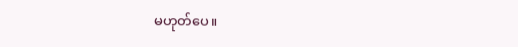မဟုတ်ပေ။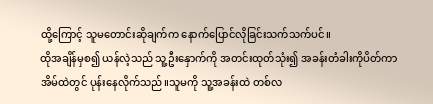ထို့ကြောင့် သူမတောင်းဆိုချက်က နောက်ပြောင်လိုခြင်းသက်သက်ပင်။
ထိုအချိန်မှစ၍ ယန်လဲ့သည် သူ့ဦးနှောက်ကို အတင်းထုတ်သုံး၍ အခန်းတံခါးကိုပိတ်ကာ အိမ်ထဲတွင် ပုန်းနေလိုက်သည်။သူမကို သူ့အခန်းထဲ တစ်လ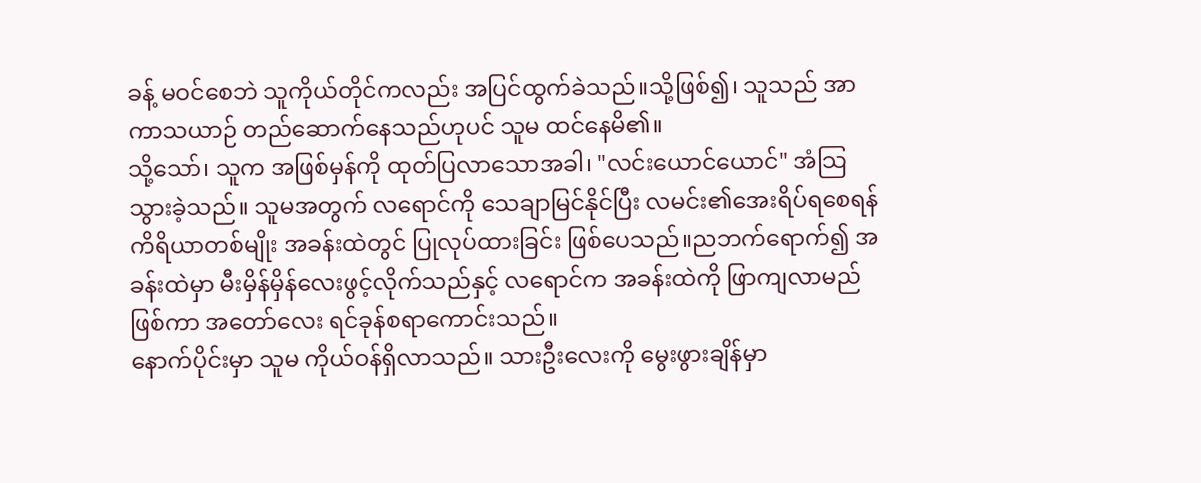ခန့် မဝင်စေဘဲ သူကိုယ်တိုင်ကလည်း အပြင်ထွက်ခဲသည်။သို့ဖြစ်၍၊ သူသည် အာကာသယာဉ် တည်ဆောက်နေသည်ဟုပင် သူမ ထင်နေမိ၏။
သို့သော်၊ သူက အဖြစ်မှန်ကို ထုတ်ပြလာသောအခါ၊ "လင်းယောင်ယောင်" အံသြသွားခဲ့သည်။ သူမအတွက် လရောင်ကို သေချာမြင်နိုင်ပြီး လမင်း၏အေးရိပ်ရစေရန် ကိရိယာတစ်မျိုး အခန်းထဲတွင် ပြုလုပ်ထားခြင်း ဖြစ်ပေသည်။ညဘက်ရောက်၍ အခန်းထဲမှာ မီးမှိန်မှိန်လေးဖွင့်လိုက်သည်နှင့် လရောင်က အခန်းထဲကို ဖြာကျလာမည်ဖြစ်ကာ အတော်လေး ရင်ခုန်စရာကောင်းသည်။
နောက်ပိုင်းမှာ သူမ ကိုယ်ဝန်ရှိလာသည်။ သားဦးလေးကို မွေးဖွားချိန်မှာ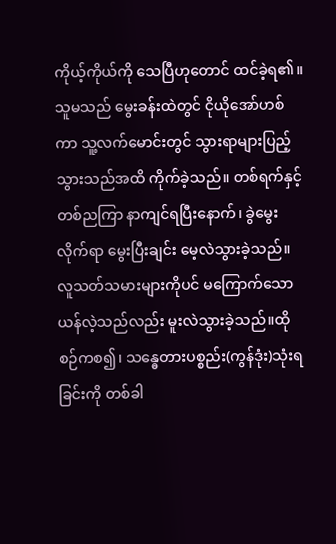ကိုယ့်ကိုယ်ကို သေပြီဟုတောင် ထင်ခဲ့ရ၏။ သူမသည် မွေးခန်းထဲတွင် ငိုယိုအော်ဟစ်ကာ သူ့လက်မောင်းတွင် သွားရာများပြည့်သွားသည်အထိ ကိုက်ခဲ့သည်။ တစ်ရက်နှင့်တစ်ညကြာ နာကျင်ရပြီးနောက်၊ ခွဲမွေးလိုက်ရာ မွေးပြီးချင်း မေ့လဲသွားခဲ့သည်။ လူသတ်သမားများကိုပင် မကြောက်သော ယန်လဲ့သည်လည်း မူးလဲသွားခဲ့သည်။ထိုစဉ်ကစ၍၊ သန္ဓေတားပစ္စည်း(ကွန်ဒုံး)သုံးရခြင်းကို တစ်ခါ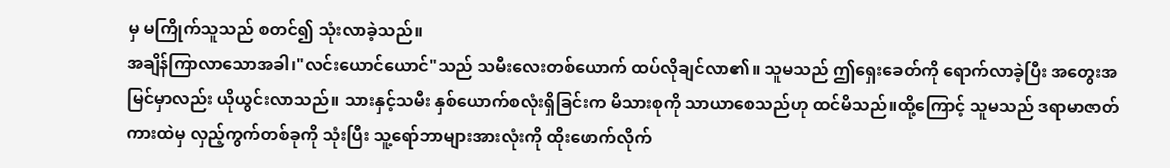မှ မကြိုက်သူသည် စတင်၍ သုံးလာခဲ့သည်။
အချိန်ကြာလာသောအခါ၊"လင်းယောင်ယောင်"သည် သမီးလေးတစ်ယောက် ထပ်လိုချင်လာ၏။ သူမသည် ဤရှေးခေတ်ကို ရောက်လာခဲ့ပြီး အတွေးအမြင်မှာလည်း ယိုယွင်းလာသည်။ သားနှင့်သမီး နှစ်ယောက်စလုံးရှိခြင်းက မိသားစုကို သာယာစေသည်ဟု ထင်မိသည်။ထို့ကြောင့် သူမသည် ဒရာမာဇာတ်ကားထဲမှ လှည့်ကွက်တစ်ခုကို သုံးပြီး သူ့ရော်ဘာများအားလုံးကို ထိုးဖောက်လိုက်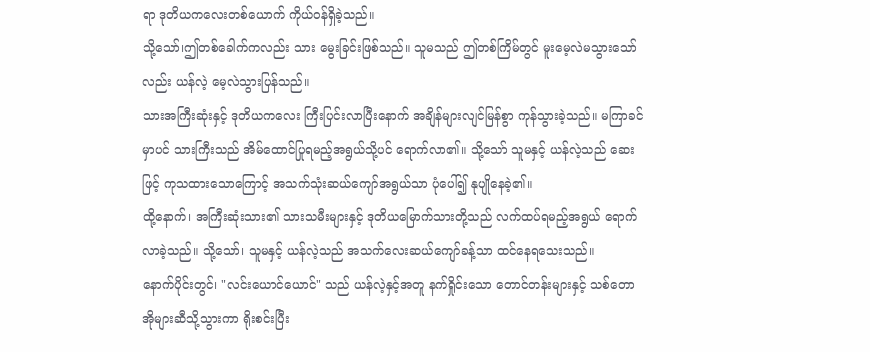ရာ ဒုတိယကလေးတစ်ယောက် ကိုယ်ဝန်ရှိခဲ့သည်။
သို့သော်၊ဤတစ်ခေါက်ကလည်း သား မွေးခြင်းဖြစ်သည်။ သူမသည် ဤတစ်ကြိမ်တွင် မူးမေ့လဲမသွားသော်လည်း ယန်လဲ့ မေ့လဲသွားပြန်သည်။
သားအကြီးဆုံးနှင့် ဒုတိယကလေး ကြီးပြင်းလာပြီးနောက် အချိန်များလျင်မြန်စွာ ကုန်သွားခဲ့သည်။ မကြာခင်မှာပင် သားကြီးသည် အိမ်ထောင်ပြုရမည့်အရွယ်သို့ပင် ရောက်လာ၏။ သို့သော် သူမနှင့် ယန်လဲ့သည် ဆေးဖြင့် ကုသထားသောကြောင့် အသက်သုံးဆယ်ကျော်အရွယ်သာ ပုံပေါ်၍ နုပျိုနေခဲ့၏။
ထို့နောက်၊ အကြီးဆုံးသား၏ သားသမီးများနှင့် ဒုတိယမြောက်သားတို့သည် လက်ထပ်ရမည့်အရွယ် ရောက်လာခဲ့သည်။ သို့သော်၊ သူမနှင့် ယန်လဲ့သည် အသက်လေးဆယ်ကျော်ခန့်သာ ထင်နေရသေးသည်။
နောက်ပိုင်းတွင်၊ "လင်းယောင်ယောင်" သည် ယန်လဲ့နှင့်အတူ နက်ရှိုင်းသော တောင်တန်းများနှင့် သစ်တောအိုများဆီသို့သွားကာ ရိုးစင်းပြီး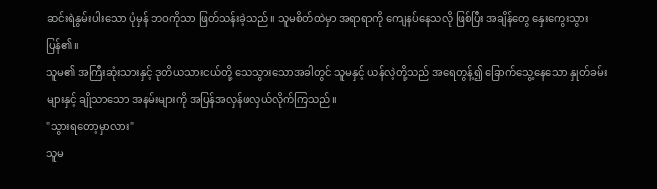ဆင်းရဲနွမ်းပါးသော ပုံမှန် ဘဝကိုသာ ဖြတ်သန်းခဲ့သည်။ သူမစိတ်ထဲမှာ အရာရာကို ကျေနပ်နေသလို ဖြစ်ပြီး အချိန်တွေ နှေးကွေးသွားပြန်၏။
သူမ၏ အကြီးဆုံးသားနှင့် ဒုတိယသားငယ်တို့ သေသွားသောအခါတွင် သူမနှင့် ယန်လဲ့တို့သည် အရေတွန့်၍ ခြောက်သွေ့နေသော နှုတ်ခမ်းများနှင့် ချိုသာသော အနမ်းများကို အပြန်အလှန်ဖလှယ်လိုက်ကြသည်။
"သွားရတော့မှာလား"
သူမ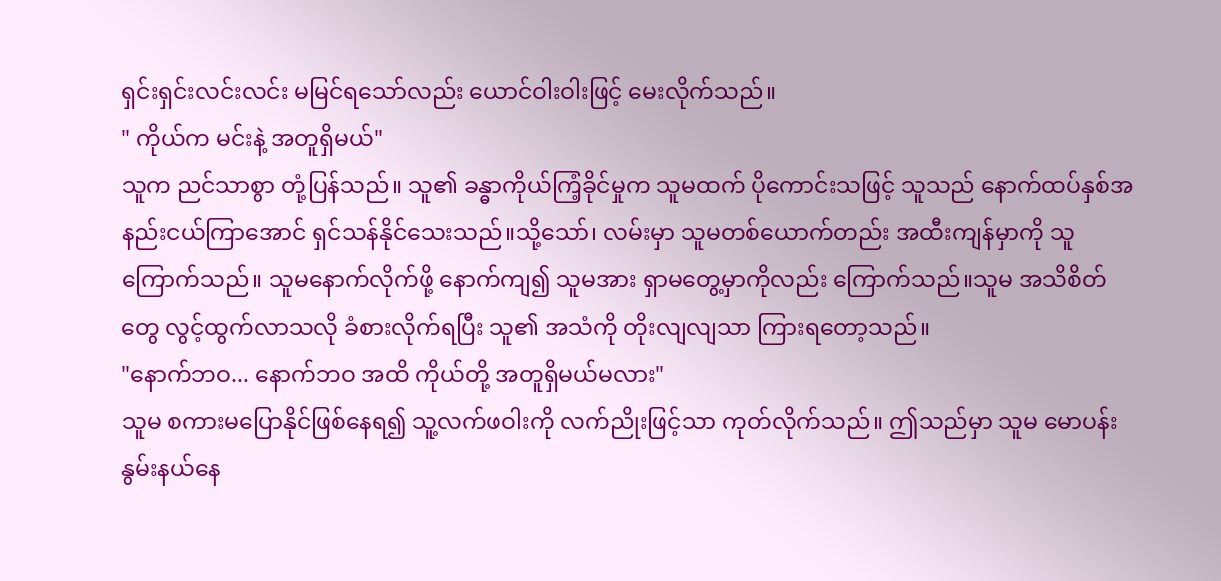ရှင်းရှင်းလင်းလင်း မမြင်ရသော်လည်း ယောင်ဝါးဝါးဖြင့် မေးလိုက်သည်။
" ကိုယ်က မင်းနဲ့ အတူရှိမယ်"
သူက ညင်သာစွာ တုံ့ပြန်သည်။ သူ၏ ခန္ဓာကိုယ်ကြံ့ခိုင်မှုက သူမထက် ပိုကောင်းသဖြင့် သူသည် နောက်ထပ်နှစ်အနည်းငယ်ကြာအောင် ရှင်သန်နိုင်သေးသည်။သို့သော်၊ လမ်းမှာ သူမတစ်ယောက်တည်း အထီးကျန်မှာကို သူ ကြောက်သည်။ သူမနောက်လိုက်ဖို့ နောက်ကျ၍ သူမအား ရှာမတွေ့မှာကိုလည်း ကြောက်သည်။သူမ အသိစိတ်တွေ လွင့်ထွက်လာသလို ခံစားလိုက်ရပြီး သူ၏ အသံကို တိုးလျလျသာ ကြားရတော့သည်။
"နောက်ဘဝ... နောက်ဘဝ အထိ ကိုယ်တို့ အတူရှိမယ်မလား"
သူမ စကားမပြောနိုင်ဖြစ်နေရ၍ သူ့လက်ဖဝါးကို လက်ညိုးဖြင့်သာ ကုတ်လိုက်သည်။ ဤသည်မှာ သူမ မောပန်းနွမ်းနယ်နေ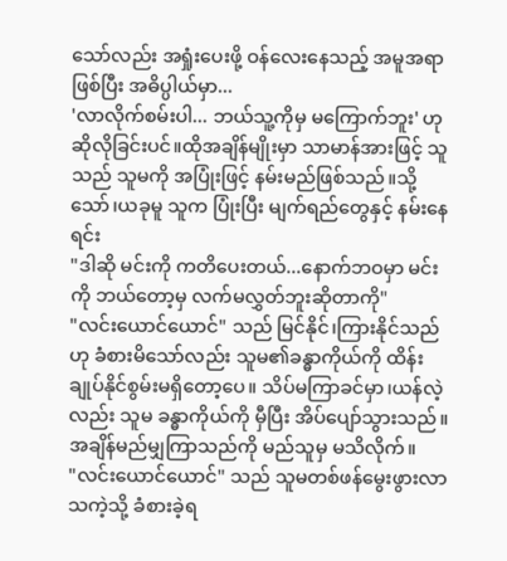သော်လည်း အရှုံးပေးဖို့ ဝန်လေးနေသည့် အမူအရာဖြစ်ပြီး အဓိပ္ပါယ်မှာ...
'လာလိုက်စမ်းပါ... ဘယ်သူ့ကိုမှ မကြောက်ဘူး' ဟု ဆိုလိုခြင်းပင်။ထိုအချိန်မျိုးမှာ သာမာန်အားဖြင့် သူသည် သူမကို အပြုံးဖြင့် နမ်းမည်ဖြစ်သည်။သို့သော်၊ယခုမူ သူက ပြုံးပြီး မျက်ရည်တွေနှင့် နမ်းနေရင်း
"ဒါဆို မင်းကို ကတိပေးတယ်...နောက်ဘဝမှာ မင်းကို ဘယ်တော့မှ လက်မလွှတ်ဘူးဆိုတာကို"
"လင်းယောင်ယောင်" သည် မြင်နိုင်၊ကြားနိုင်သည်ဟု ခံစားမိသော်လည်း သူမ၏ခန္ဓာကိုယ်ကို ထိန်းချုပ်နိုင်စွမ်းမရှိတော့ပေ။ သိပ်မကြာခင်မှာ၊ယန်လဲ့လည်း သူမ ခန္ဓာကိုယ်ကို မှီပြီး အိပ်ပျော်သွားသည်။
အချိန်မည်မျှကြာသည်ကို မည်သူမှ မသိလိုက်။
"လင်းယောင်ယောင်" သည် သူမတစ်ဖန်မွေးဖွားလာသကဲ့သို့ ခံစားခဲ့ရ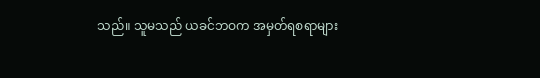သည်။ သူမသည် ယခင်ဘဝက အမှတ်ရစရာများ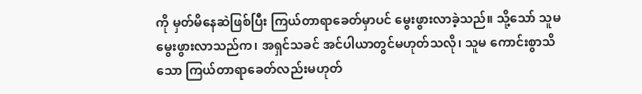ကို မှတ်မိနေဆဲဖြစ်ပြီး ကြယ်တာရာခေတ်မှာပင် မွေးဖွားလာခဲ့သည်။ သို့သော် သူမ မွေးဖွားလာသည်က၊ အရှင်သခင် အင်ပါယာတွင်မဟုတ်သလို၊ သူမ ကောင်းစွာသိသော ကြယ်တာရာခေတ်လည်းမဟုတ်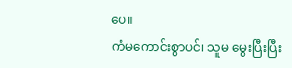ပေ။
ကံမကောင်းစွာပင်၊ သူမ မွေးပြီးပြီး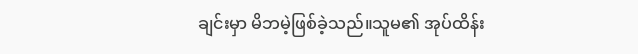ချင်းမှာ မိဘမဲ့ဖြစ်ခဲ့သည်။သူမ၏ အုပ်ထိန်း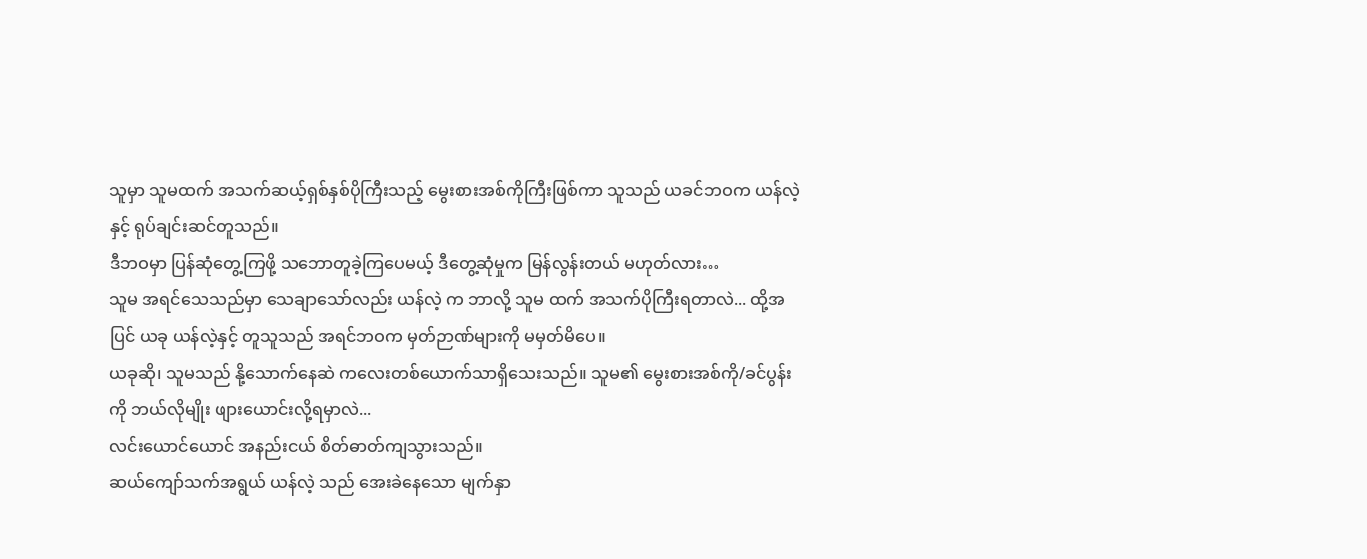သူမှာ သူမထက် အသက်ဆယ့်ရှစ်နှစ်ပိုကြီးသည့် မွေးစားအစ်ကိုကြီးဖြစ်ကာ သူသည် ယခင်ဘဝက ယန်လဲ့နှင့် ရုပ်ချင်းဆင်တူသည်။
ဒီဘဝမှာ ပြန်ဆုံတွေ့ကြဖို့ သဘောတူခဲ့ကြပေမယ့် ဒီတွေ့ဆုံမှုက မြန်လွန်းတယ် မဟုတ်လား…
သူမ အရင်သေသည်မှာ သေချာသော်လည်း ယန်လဲ့ က ဘာလို့ သူမ ထက် အသက်ပိုကြီးရတာလဲ... ထို့အပြင် ယခု ယန်လဲ့နှင့် တူသူသည် အရင်ဘဝက မှတ်ဉာဏ်များကို မမှတ်မိပေ။
ယခုဆို၊ သူမသည် နို့သောက်နေဆဲ ကလေးတစ်ယောက်သာရှိသေးသည်။ သူမ၏ မွေးစားအစ်ကို/ခင်ပွန်းကို ဘယ်လိုမျိုး ဖျားယောင်းလို့ရမှာလဲ...
လင်းယောင်ယောင် အနည်းငယ် စိတ်ဓာတ်ကျသွားသည်။
ဆယ်ကျော်သက်အရွယ် ယန်လဲ့ သည် အေးခဲနေသော မျက်နှာ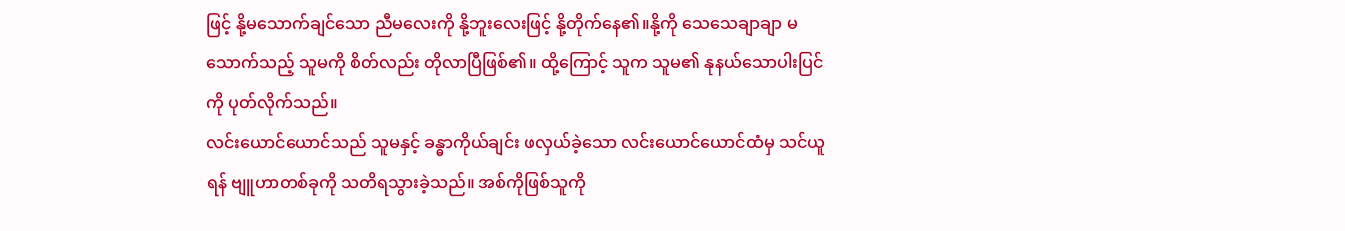ဖြင့် နို့မသောက်ချင်သော ညီမလေးကို နို့ဘူးလေးဖြင့် နို့တိုက်နေ၏။နို့ကို သေသေချာချာ မသောက်သည့် သူမကို စိတ်လည်း တိုလာပြီဖြစ်၏။ ထို့ကြောင့် သူက သူမ၏ နုနယ်သောပါးပြင်ကို ပုတ်လိုက်သည်။
လင်းယောင်ယောင်သည် သူမနှင့် ခန္ဓာကိုယ်ချင်း ဖလှယ်ခဲ့သော လင်းယောင်ယောင်ထံမှ သင်ယူရန် ဗျူဟာတစ်ခုကို သတိရသွားခဲ့သည်။ အစ်ကိုဖြစ်သူကို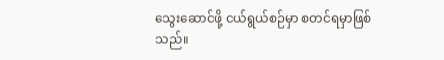သွေးဆောင်ဖို့ ငယ်ရွယ်စဉ်မှာ စတင်ရမှာဖြစ်သည်။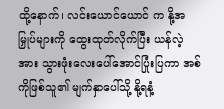ထို့နောက်၊ လင်းယောင်ယောင် က နို့အမြှုပ်များကို ထွေးထုတ်လိုက်ပြီး ယန်လဲ့အား သွားဖုံးလေးပေါ်အောင်ပြုံးပြကာ အစ်ကိုဖြစ်သူ၏ မျက်နှာပေါ်သို့ နို့ရနံ့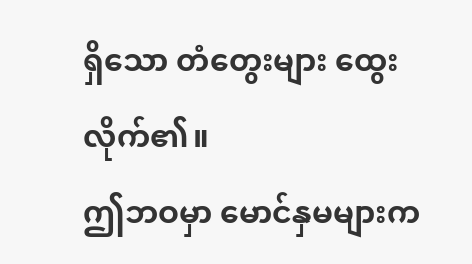ရှိသော တံတွေးများ ထွေးလိုက်၏။
ဤဘဝမှာ မောင်နှမများက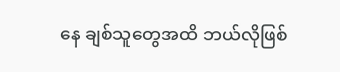နေ ချစ်သူတွေအထိ ဘယ်လိုဖြစ်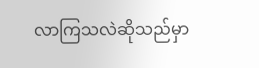လာကြသလဲဆိုသည်မှာ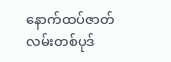နောက်ထပ်ဇာတ်လမ်းတစ်ပုဒ်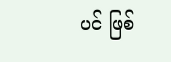ပင် ဖြစ်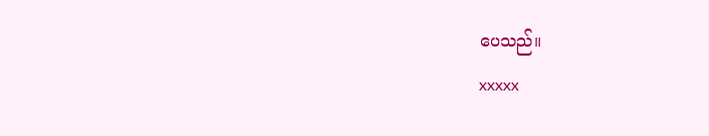ပေသည်။
xxxxx